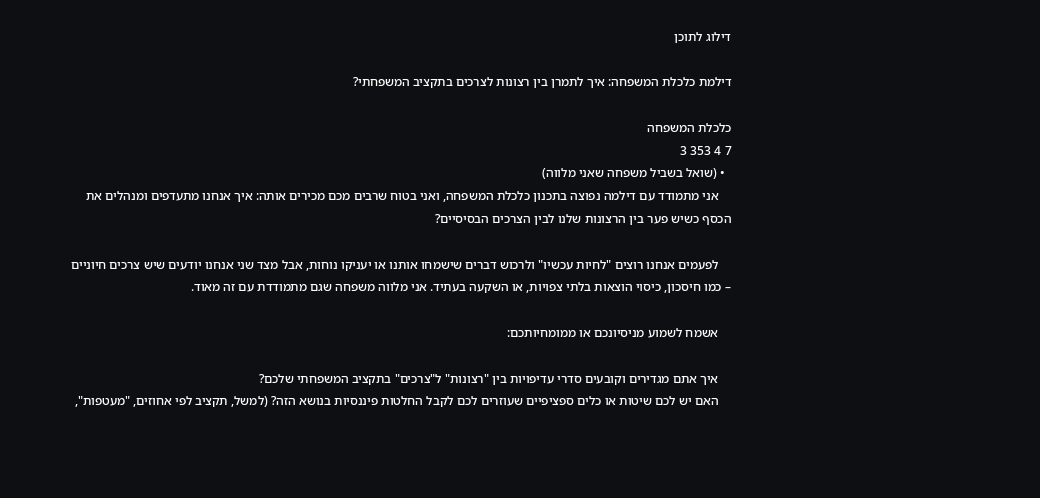דילוג לתוכן

דילמת כלכלת המשפחה: איך לתמרן בין רצונות לצרכים בתקציב המשפחתי?

כלכלת המשפחה
7 4 353 3
  • (שואל בשביל משפחה שאני מלווה)
    אני מתמודד עם דילמה נפוצה בתכנון כלכלת המשפחה, ואני בטוח שרבים מכם מכירים אותה: איך אנחנו מתעדפים ומנהלים את הכסף כשיש פער בין הרצונות שלנו לבין הצרכים הבסיסיים?

    לפעמים אנחנו רוצים "לחיות עכשיו" ולרכוש דברים שישמחו אותנו או יעניקו נוחות, אבל מצד שני אנחנו יודעים שיש צרכים חיוניים – כמו חיסכון, כיסוי הוצאות בלתי צפויות, או השקעה בעתיד. אני מלווה משפחה שגם מתמודדת עם זה מאוד.

    אשמח לשמוע מניסיונכם או ממומחיותכם:

    איך אתם מגדירים וקובעים סדרי עדיפויות בין "רצונות" ל"צרכים" בתקציב המשפחתי שלכם?
    האם יש לכם שיטות או כלים ספציפיים שעוזרים לכם לקבל החלטות פיננסיות בנושא הזה? (למשל, תקציב לפי אחוזים, "מעטפות",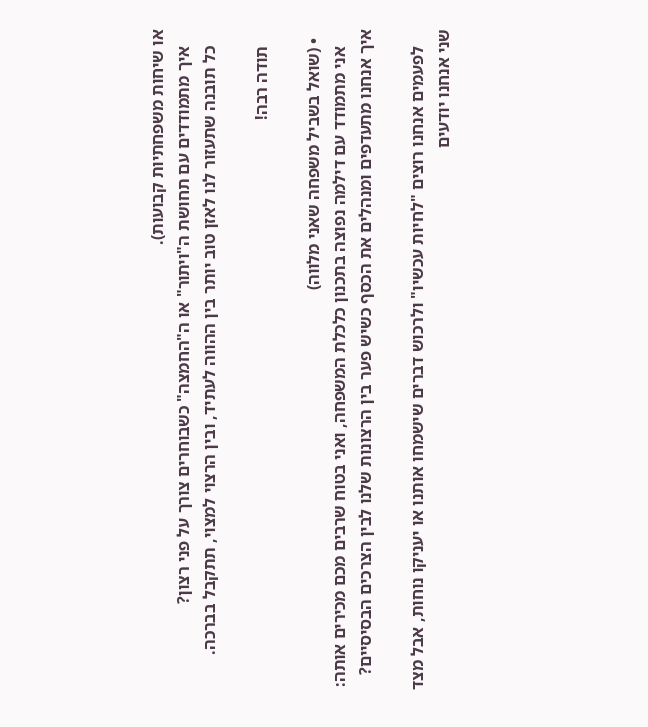או שיחות משפחתיות קבועות).
    איך מתמודדים עם תחושת ה"ויתור" או ה"החמצה" כשבוחרים צורך על פני רצון?
    כל תובנה שתעזור לנו לאזן טוב יותר בין ההווה לעתיד, ובין הרצוי למצוי, תתקבל בברכה.

    תודה רבה!

  • (שואל בשביל משפחה שאני מלווה)
    אני מתמודד עם דילמה נפוצה בתכנון כלכלת המשפחה, ואני בטוח שרבים מכם מכירים אותה: איך אנחנו מתעדפים ומנהלים את הכסף כשיש פער בין הרצונות שלנו לבין הצרכים הבסיסיים?

    לפעמים אנחנו רוצים "לחיות עכשיו" ולרכוש דברים שישמחו אותנו או יעניקו נוחות, אבל מצד שני אנחנו יודעים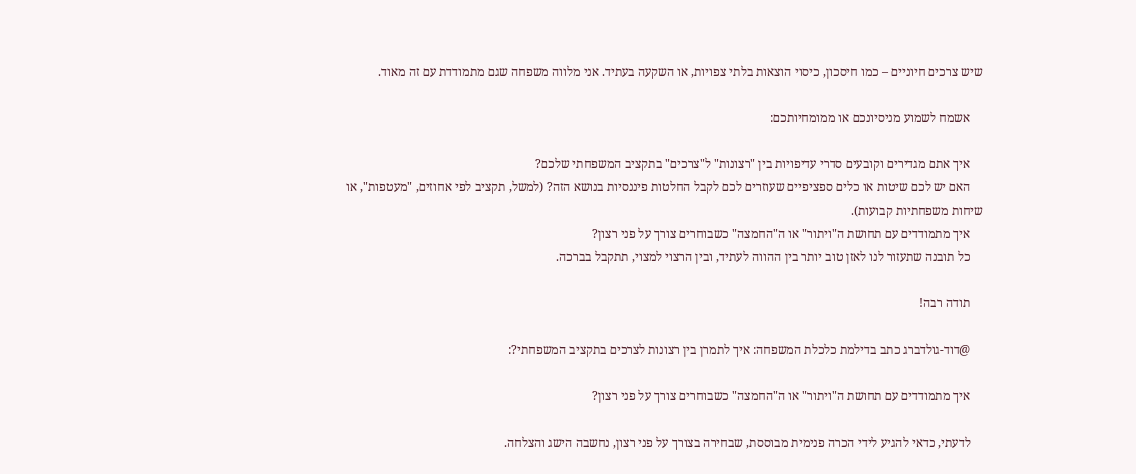שיש צרכים חיוניים – כמו חיסכון, כיסוי הוצאות בלתי צפויות, או השקעה בעתיד. אני מלווה משפחה שגם מתמודדת עם זה מאוד.

    אשמח לשמוע מניסיונכם או ממומחיותכם:

    איך אתם מגדירים וקובעים סדרי עדיפויות בין "רצונות" ל"צרכים" בתקציב המשפחתי שלכם?
    האם יש לכם שיטות או כלים ספציפיים שעוזרים לכם לקבל החלטות פיננסיות בנושא הזה? (למשל, תקציב לפי אחוזים, "מעטפות", או שיחות משפחתיות קבועות).
    איך מתמודדים עם תחושת ה"ויתור" או ה"החמצה" כשבוחרים צורך על פני רצון?
    כל תובנה שתעזור לנו לאזן טוב יותר בין ההווה לעתיד, ובין הרצוי למצוי, תתקבל בברכה.

    תודה רבה!

    @דוד-גולדברג כתב בדילמת כלכלת המשפחה: איך לתמרן בין רצונות לצרכים בתקציב המשפחתי?:

    איך מתמודדים עם תחושת ה"ויתור" או ה"החמצה" כשבוחרים צורך על פני רצון?

    לדעתי, כדאי להגיע לידי הכרה פנימית מבוססת, שבחירה בצורך על פני רצון, נחשבה הישג והצלחה.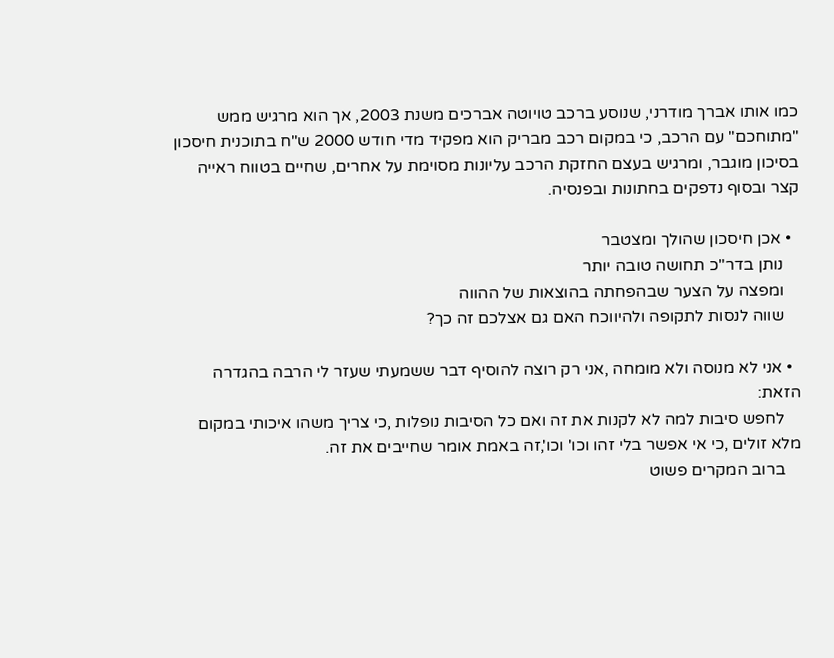כמו אותו אברך מודרני, שנוסע ברכב טויוטה אברכים משנת 2003, אך הוא מרגיש ממש "מתוחכם" עם הרכב, כי במקום רכב מבריק הוא מפקיד מדי חודש 2000 ש"ח בתוכנית חיסכון בסיכון מוגבר, ומרגיש בעצם החזקת הרכב עליונות מסוימת על אחרים, שחיים בטווח ראייה קצר ובסוף נדפקים בחתונות ובפנסיה.

  • אכן חיסכון שהולך ומצטבר
    נותן בדר''כ תחושה טובה יותר
    ומפצה על הצער שבהפחתה בהוצאות של ההווה
    שווה לנסות לתקופה ולהיווכח האם גם אצלכם זה כך?

  • אני לא מנוסה ולא מומחה ,אני רק רוצה להוסיף דבר ששמעתי שעזר לי הרבה בהגדרה הזאת:
    לחפש סיבות למה לא לקנות את זה ואם כל הסיבות נופלות ,כי צריך משהו איכותי במקום מלא זולים ,כי אי אפשר בלי זהו וכו' וכו',זה באמת אומר שחייבים את זה.
    ברוב המקרים פשוט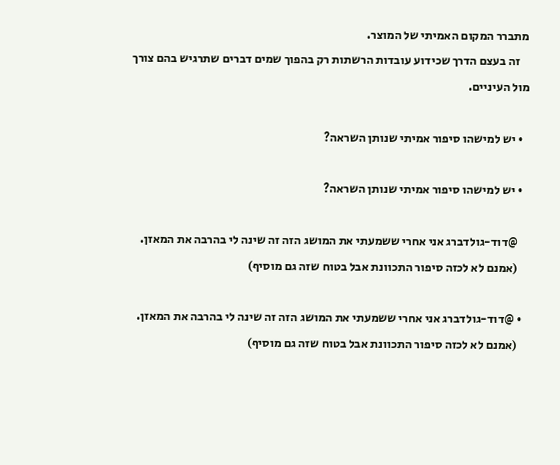מתברר המקום האמיתי של המוצר.
    זה בעצם הדרך שכידוע עובדות הרשתות רק בהפוך שמים דברים שתרגיש בהם צורך מול העיניים.

  • יש למישהו סיפור אמיתי שנותן השראה?

  • יש למישהו סיפור אמיתי שנותן השראה?

    @דוד-גולדברג אני אחרי ששמעתי את המושג הזה זה שינה לי בהרבה את המאזן.
    (אמנם לא לכזה סיפור התכוונת אבל בטוח שזה גם מוסיף)

  • @דוד-גולדברג אני אחרי ששמעתי את המושג הזה זה שינה לי בהרבה את המאזן.
    (אמנם לא לכזה סיפור התכוונת אבל בטוח שזה גם מוסיף)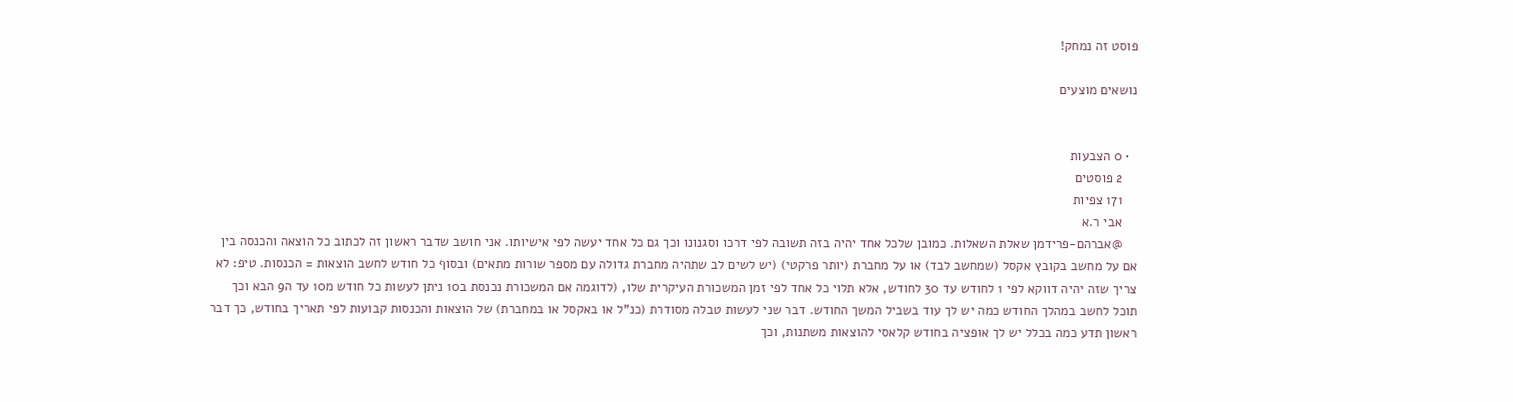פוסט זה נמחק!

נושאים מוצעים


  • 0 הצבעות
    2 פוסטים
    171 צפיות
    אבי ר.א
    @אברהם-פרידמן שאלת השאלות. כמובן שלכל אחד יהיה בזה תשובה לפי דרכו וסגנונו וכך גם כל אחד יעשה לפי אישיותו. אני חושב שדבר ראשון זה לכתוב כל הוצאה והכנסה בין אם על מחשב בקובץ אקסל (שמחשב לבד) או על מחברת (יותר פרקטי) (יש לשים לב שתהיה מחברת גדולה עם מספר שורות מתאים) ובסוף כל חודש לחשב הוצאות = הכנסות. טיפ: לא צריך שזה יהיה דווקא לפי 1 לחודש עד 30 לחודש, אלא תלוי כל אחד לפי זמן המשכורת העיקרית שלו, (לדוגמה אם המשכורת נכנסת ב10 ניתן לעשות כל חודש מ10 עד ה9 הבא וכך תוכל לחשב במהלך החודש כמה יש לך עוד בשביל המשך החודש. דבר שני לעשות טבלה מסודרת (כנ"ל או באקסל או במחברת) של הוצאות והכנסות קבועות לפי תאריך בחודש, כך דבר ראשון תדע כמה בכלל יש לך אופציה בחודש קלאסי להוצאות משתנות, וכך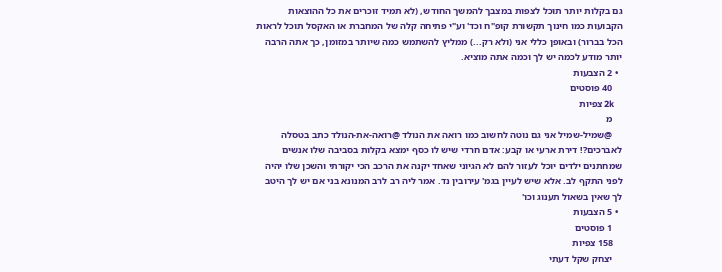גם בקלות יותר תוכל לצפות במצבך להמשך החודש, (לא תמיד זוכרים את כל ההוצאות הקבועות כמו חינוך תקשורת קופ"ח וכד' וע"י פתיחה קלה של המחברת או האקסל תוכל לראות הכל בברור) ובאופן כללי אני (ולא רק...) ממליץ להשתמש כמה שיותר במזומן, כך אתה הרבה יותר מודע לכמה יש לך וכמה אתה מוציא.
  • 2 הצבעות
    40 פוסטים
    2k צפיות
    מ
    @שמיל-שמיל אני גם נוטה לחשוב כמו רואה את הנולד @רואה-את-הנולד כתב בטסלה לאברכים?! דירת ארעי או קבע: אדם חרדי שיש לו כסף ימצא בקלות בסביבה שלו אנשים שמחתנים ילדים יוכל לעזור להם לא הגיוני שאחד יקנה את הרכב הכי יקורתי והשכן שלו יהיה לפני התקף לב. אלא שיש לעיין בגמ' עירובין נד. אמר ליה רב לרב המנונא בני אם יש לך היטב לך שאין בשאול תענוג וכו'
  • 5 הצבעות
    1 פוסטים
    158 צפיות
    יצחק שקל דעתי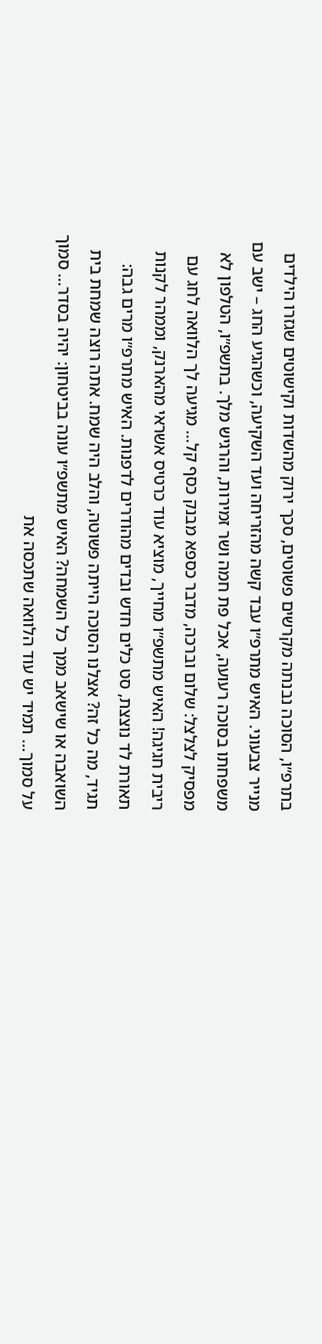בתרפ״ו, הסוכה נבנתה מקרשים פשוטים, סכך ירוק מהשדות וקישוטים שגזרו הילדים מנייר צבעוני. האיש מתרפ״ו עבד קשה מהזריחה ועד השקיעה, וכשהגיע החג – ישב עם משפחתו בסוכה רעועה, אכל פת חמה ושר זמירות, והרגיש מלך. בתשפ״ו, הטלפון לא מפסיק לצלצל: שלום וברכה, מדבר כספא מבנק כסף קל… מגיעה לך הלוואה לחג עם ריבית חגיגה! האיש מתשפ״ו מחייך, מוציא עוד כרטיס אשראי מהארנק, וממהר לקנות תאורת לד נוצצת, סט כלים חדש ובדים מהודרים לדפנות. האיש מתרפ״ו מרים גבה: תגיד, מה כל זה? אצלנו הסוכה הייתה פשוטה, והלב היה שמח. אתה רוצה שמחת בית השואבה או שישאב ממך כל השמחה? האיש מתשפ״ו עונה בביטחון: יהיה בסדר… סמוך על סמוך… תמיד יש עוד הלוואה שתכסה את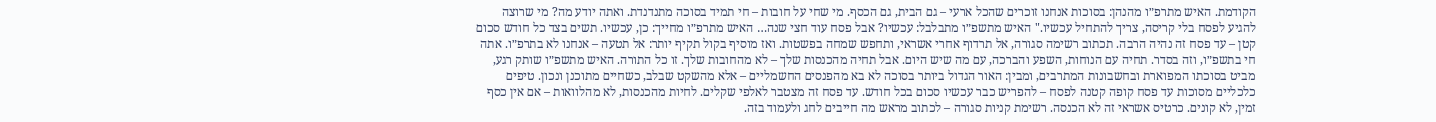הקודמת. האיש מתרפ״ו מהנהן: בסוכות אנחנו זוכרים שהכל ארעי – גם הבית, גם הכסף. מי שחי על חובות – חי תמיד בסוכה מתנדנדת. ואתה יודע מה? מי שרוצה להגיע לפסח בלי קריסה, צריך להתחיל עכשיו." האיש מתשפ״ו מתבלבל: עכשיו? אבל פסח עוד חצי שנה… האיש מתרפ״ו מחייך: כן, עכשיו. תשים בצד כל חודש סכום קטן – עד פסח זה נהיה הרבה. תכתוב רשימה סגורה, אל תרדוף אחרי אשראי, ותחפש שמחה בפשטות. ואז מוסיף בקול תקיף יותר: אל תטעה – אנחנו לא בתרפ״ו. אתה חי בתשפ״ו, וזה בסדר. תחיה עם הנוחות, השפע והברכה, עם מה שיש היום. אבל תחיה מהכנסות שלך – לא מהחובות שלך. זו כל התורה. האיש מתשפ״ו שותק רגע, מביט בסוכתו המפוארת ובחשבונות המתרבים, ומבין: האור הגדול ביותר בסוכה לא בא מהפנסים החשמליים – אלא מהשקט שבלב, כשחיים מתוכנן ונכון. טיפים כלכליים מסוכות עד פסח קופה קטנה לפסח – להפריש כבר עכשיו סכום בכל חודש. עד פסח זה מצטבר לאלפי שקלים. לחיות מהכנסות, לא מהלוואות – אם אין כסף זמין, לא קונים. כרטיס אשראי זה לא הכנסה. רשימת קניות סגורה – לכתוב מראש מה חייבים לחג ולעמוד בזה.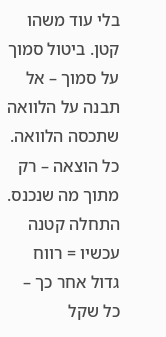בלי עוד משהו קטן. ביטול סמוך על סמוך – אל תבנה על הלוואה שתכסה הלוואה. כל הוצאה – רק מתוך מה שנכנס. התחלה קטנה עכשיו = רווח גדול אחר כך – כל שקל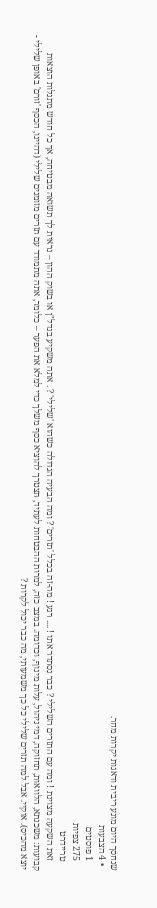שנחסך היום מונע ריבית ודאגות יקרות מחר.
  • 4 הצבעות
    1 פוסטים
    275 צפיות
    טריידרט
    זאת השקעה מצוינת ! ומה עם התזרים השלילי ? כבר נסתדר אתו ! .... רגע ! מה-זה בכלל 'תזרים' ? ומה הבעיה הגדולה כשהוא 'שלילי' ? . אתה משקיע בנדל"ן או בשוק ההון – נראית לך תשואה מבטיחה, אך כל חודש מתגלות הוצאות קבועות: משכנתא, הלוואות, תחזוקה, דמי ניהול, עלות מינוף, וכדומה. במצב כזה, למרות ההבטחות לעתיד, תצטרך להוציא כסף משלך כדי למלא את הפער – כלומר, אתה מתמודד עם תזרים מזומנים שלילי (דהיינו, הכסף 'זורם' באופן שלילי - יוצא מהכיס). אוקיי. אבל למה תזרים שלילי כל כך משמעותי, מה כבר יכול לקרות ?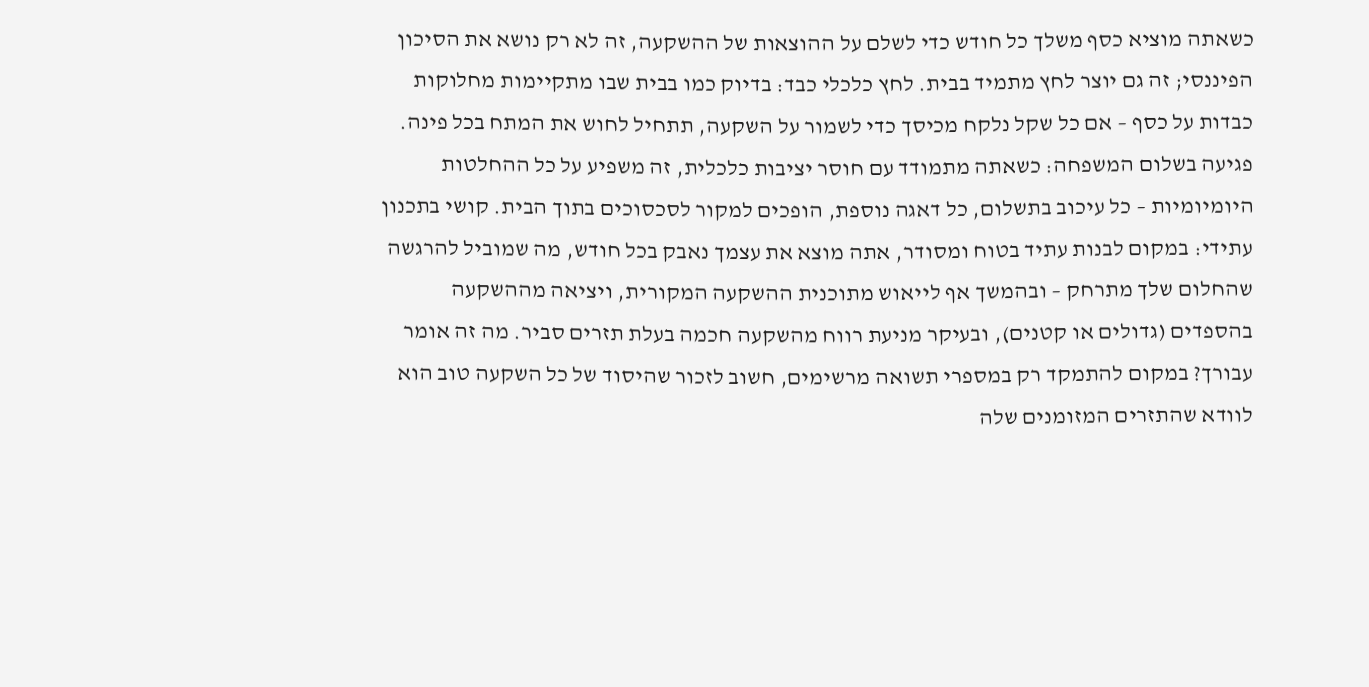כשאתה מוציא כסף משלך כל חודש כדי לשלם על ההוצאות של ההשקעה, זה לא רק נושא את הסיכון הפיננסי; זה גם יוצר לחץ מתמיד בבית. לחץ כלכלי כבד: בדיוק כמו בבית שבו מתקיימות מחלוקות כבדות על כסף – אם כל שקל נלקח מכיסך כדי לשמור על השקעה, תתחיל לחוש את המתח בכל פינה. פגיעה בשלום המשפחה: כשאתה מתמודד עם חוסר יציבות כלכלית, זה משפיע על כל ההחלטות היומיומיות – כל עיכוב בתשלום, כל דאגה נוספת, הופכים למקור לסכסוכים בתוך הבית. קושי בתכנון עתידי: במקום לבנות עתיד בטוח ומסודר, אתה מוצא את עצמך נאבק בכל חודש, מה שמוביל להרגשה שהחלום שלך מתרחק – ובהמשך אף לייאוש מתוכנית ההשקעה המקורית, ויציאה מההשקעה בהספדים (גדולים או קטנים), ובעיקר מניעת רווח מהשקעה חכמה בעלת תזרים סביר. מה זה אומר עבורך? במקום להתמקד רק במספרי תשואה מרשימים, חשוב לזכור שהיסוד של כל השקעה טוב הוא לוודא שהתזרים המזומנים שלה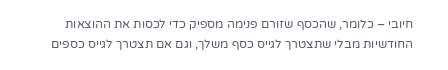חיובי – כלומר, שהכסף שזורם פנימה מספיק כדי לכסות את ההוצאות החודשיות מבלי שתצטרך לגייס כסף משלך, וגם אם תצטרך לגייס כספים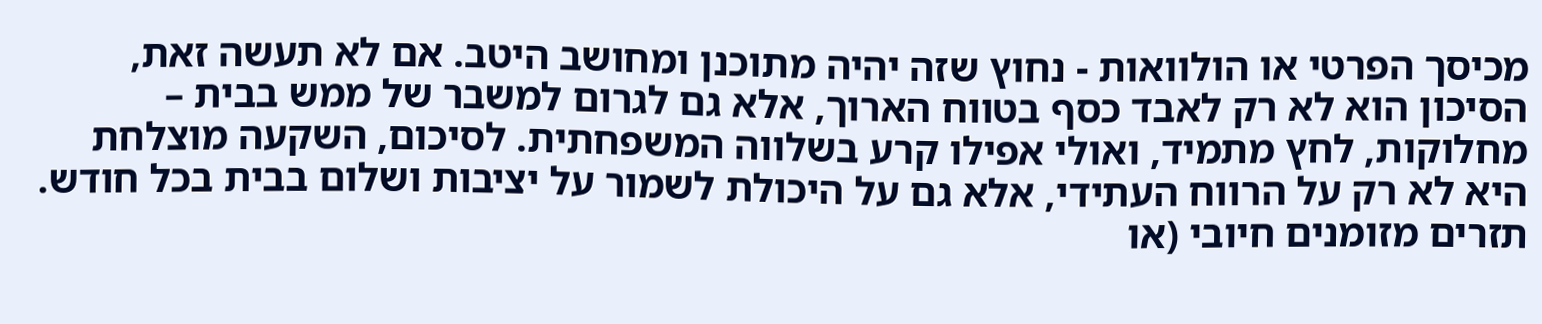מכיסך הפרטי או הולוואות - נחוץ שזה יהיה מתוכנן ומחושב היטב. אם לא תעשה זאת, הסיכון הוא לא רק לאבד כסף בטווח הארוך, אלא גם לגרום למשבר של ממש בבית – מחלוקות, לחץ מתמיד, ואולי אפילו קרע בשלווה המשפחתית. לסיכום, השקעה מוצלחת היא לא רק על הרווח העתידי, אלא גם על היכולת לשמור על יציבות ושלום בבית בכל חודש. תזרים מזומנים חיובי (או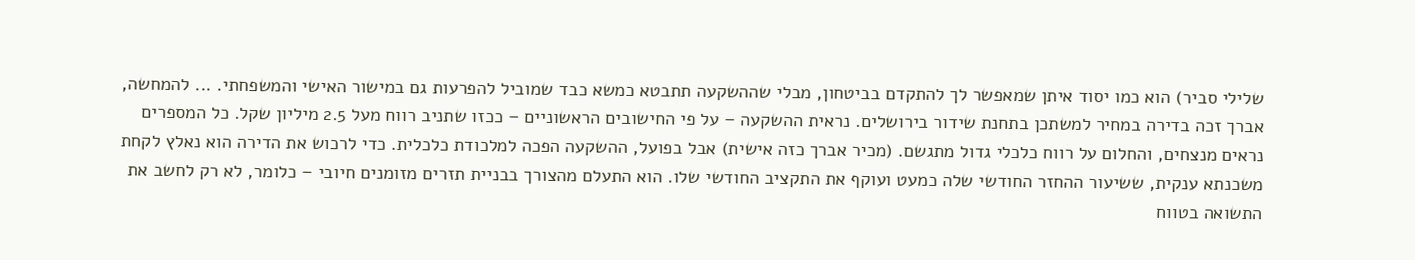שלילי סביר) הוא כמו יסוד איתן שמאפשר לך להתקדם בביטחון, מבלי שההשקעה תתבטא כמשא כבד שמוביל להפרעות גם במישור האישי והמשפחתי. ... להמחשה, אברך זכה בדירה במחיר למשתכן בתחנת שידור בירושלים. נראית ההשקעה – על פי החישובים הראשוניים – ככזו שתניב רווח מעל 2.5 מיליון שקל. כל המספרים נראים מנצחים, והחלום על רווח כלכלי גדול מתגשם. (מכיר אברך כזה אישית) אבל בפועל, ההשקעה הפכה למלכודת כלכלית. כדי לרכוש את הדירה הוא נאלץ לקחת משכנתא ענקית, ששיעור ההחזר החודשי שלה כמעט ועוקף את התקציב החודשי שלו. הוא התעלם מהצורך בבניית תזרים מזומנים חיובי – כלומר, לא רק לחשב את התשואה בטווח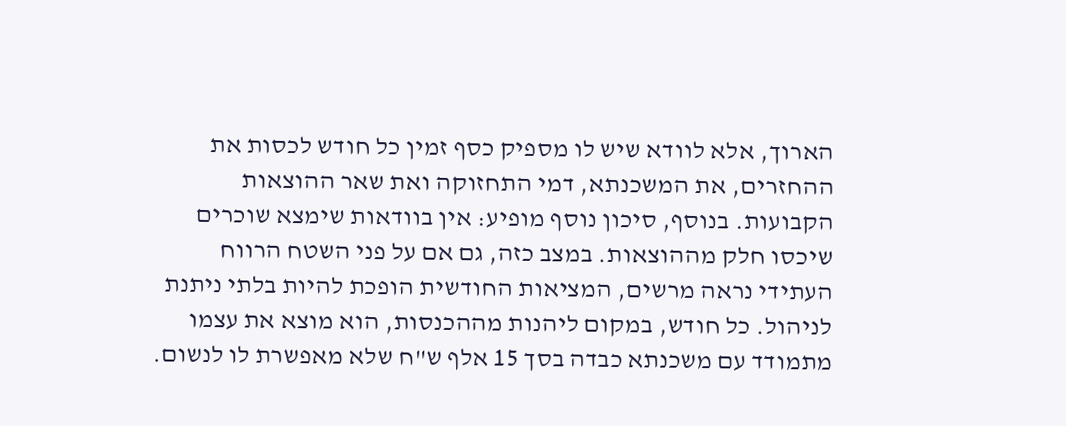הארוך, אלא לוודא שיש לו מספיק כסף זמין כל חודש לכסות את ההחזרים, את המשכנתא, דמי התחזוקה ואת שאר ההוצאות הקבועות. בנוסף, סיכון נוסף מופיע: אין בוודאות שימצא שוכרים שיכסו חלק מההוצאות. במצב כזה, גם אם על פני השטח הרווח העתידי נראה מרשים, המציאות החודשית הופכת להיות בלתי ניתנת לניהול. כל חודש, במקום ליהנות מההכנסות, הוא מוצא את עצמו מתמודד עם משכנתא כבדה בסך 15 אלף ש"ח שלא מאפשרת לו לנשום.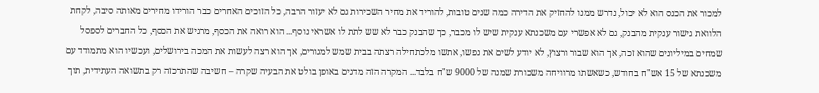למכור את הכנס הוא לא יכול, נדרש ממנו להחזיק את הדירה כמה שנים טובות, להוריד את מחיר השכירות גם לא יעזור הרבה, כל הזוכים האחרים כבר הורידו מחירים מאותה סיבה, לקחת הלוואת גישור ענקית מהבנק, גם לא אפשרי עם משכנתא ענקית שיש לו מכבר, כך שהבנק כבר לא שש לתת לו אשראי נוסף... הוא רואה את הכסף, מרגיש את הכסף, כל החברים לספסל שמחים במיליונים שהוא זכה, אך הוא שבור ורצוץ, לא יודע לשים את נפשו, אתשו מלכתחילה רצתה בבית שמש למגורים, אך הוא רצה לעשות את המכה בירושלים, ועכשיו הוא מתמודד עם משכנתא של 15 אש"ח בחודש, כשאשתו מרוויחה משכורת שמנה של 9000 ש"ח בלבד... המקרה הזה מדגים באופן בולט את הבעיה שקרה – חשיבה שהתרכזה רק בתשואה העתידית, תוך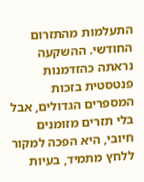התעלמות מהתזרום החודשי. ההשקעה נראתה כהזדמנות פנטסטית בזכות המספרים הגדולים, אבל בלי תזרים מזומנים חיובי, היא הפכה למקור ללחץ מתמיד, בעיות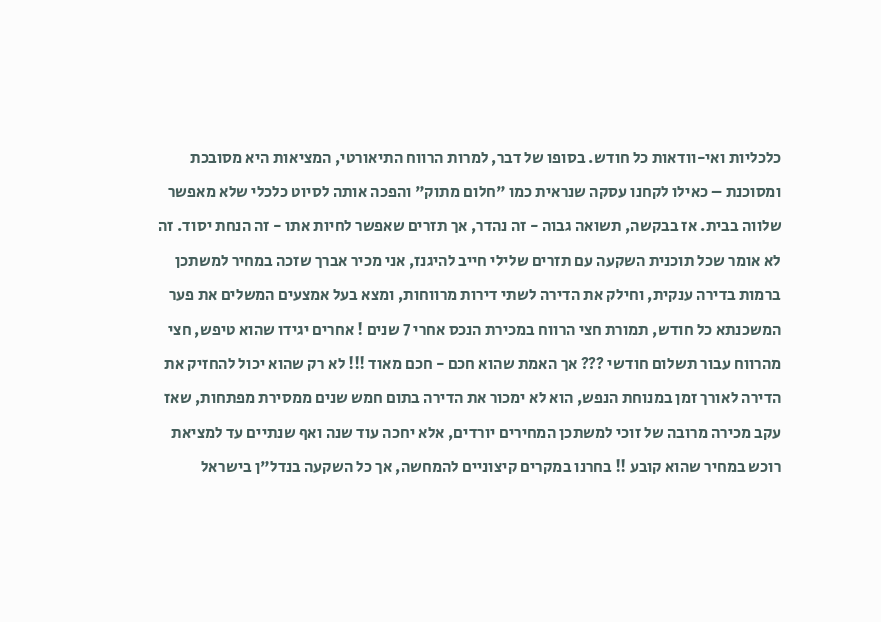כלכליות ואי-וודאות כל חודש. בסופו של דבר, למרות הרווח התיאורטי, המציאות היא מסובכת ומסוכנת – כאילו לקחנו עסקה שנראית כמו "חלום מתוק" והפכה אותה לסיוט כלכלי שלא מאפשר שלווה בבית. אז בבקשה, תשואה גבוה - זה נהדר, אך תזרים שאפשר לחיות אתו - זה הנחת יסוד. זה לא אומר שכל תוכנית השקעה עם תזרים שלילי חייב להיגנז, אני מכיר אברך שזכה במחיר למשתכן ברמות בדירה ענקית, וחילק את הדירה לשתי דירות מרווחות, ומצא בעל אמצעים המשלים את פער המשכנתא כל חודש, תמורת חצי הרווח במכירת הנכס אחרי 7 שנים ! אחרים יגידו שהוא טיפש, חצי מהרווח עבור תשלום חודשי ??? אך האמת שהוא חכם - חכם מאוד !!! לא רק שהוא יכול להחזיק את הדירה לאורך זמן במנוחת הנפש, הוא לא ימכור את הדירה בתום חמש שנים ממסירת מפתחות, שאז עקב מכירה מרובה של זוכי למשתכן המחירים יורדים, אלא יחכה עוד שנה ואף שנתיים עד למציאת רוכש במחיר שהוא קובע !! בחרנו במקרים קיצוניים להמחשה, אך כל השקעה בנדל"ן בישראל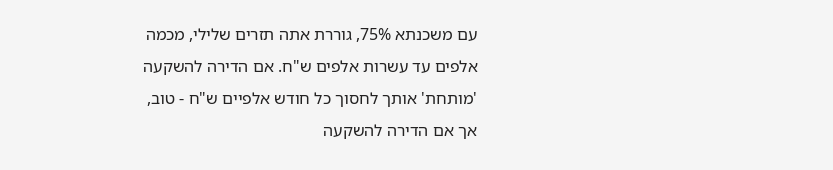עם משכנתא 75%, גוררת אתה תזרים שלילי, מכמה אלפים עד עשרות אלפים ש"ח. אם הדירה להשקעה 'מותחת' אותך לחסוך כל חודש אלפיים ש"ח - טוב, אך אם הדירה להשקעה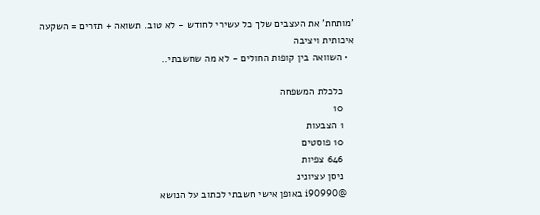'מותחת' את העצבים שלך כל עשירי לחודש - לא טוב. תשואה + תזרים = השקעה איכותית ויציבה
  • השוואה בין קופות החולים - לא מה שחשבתי..

    כלכלת המשפחה
    10
    1 הצבעות
    10 פוסטים
    646 צפיות
    ניסן עציונינ
    @i90990 באופן אישי חשבתי לכתוב על הנושא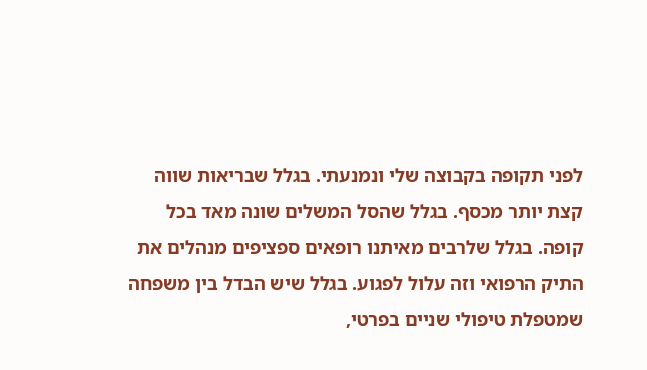לפני תקופה בקבוצה שלי ונמנעתי. בגלל שבריאות שווה קצת יותר מכסף. בגלל שהסל המשלים שונה מאד בכל קופה. בגלל שלרבים מאיתנו רופאים ספציפים מנהלים את התיק הרפואי וזה עלול לפגוע. בגלל שיש הבדל בין משפחה שמטפלת טיפולי שניים בפרטי,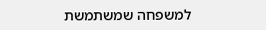למשפחה שמשתמשת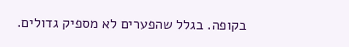בקופה. בגלל שהפערים לא מספיק גדולים.